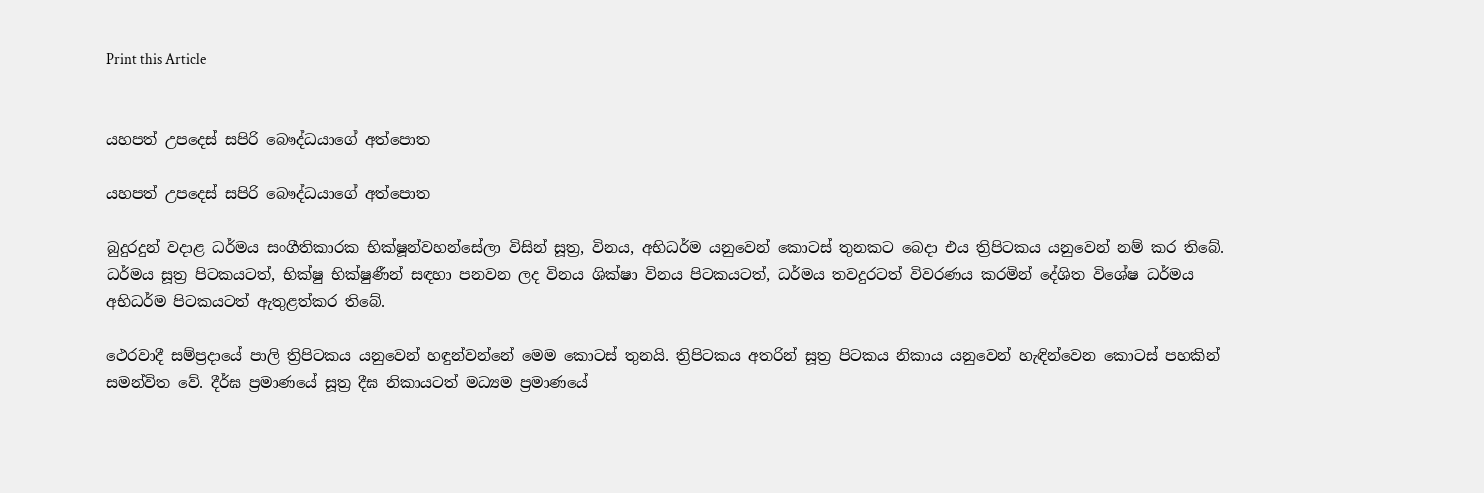Print this Article


යහපත් උපදෙස් සපිරි බෞද්ධයාගේ අත්පොත

යහපත් උපදෙස් සපිරි බෞද්ධයාගේ අත්පොත

බුදුරදුන් වදාළ ධර්මය සංගීතිකාරක භික්ෂූන්වහන්සේලා විසින් සූත්‍ර, විනය, අභිධර්ම යනුවෙන් කොටස් තුනකට බෙදා එය ත්‍රිපිටකය යනුවෙන් නම් කර තිබේ. ධර්මය සූත්‍ර පිටකයටත්, භික්ෂු භික්ෂුණීන් සඳහා පනවන ලද විනය ශික්ෂා විනය පිටකයටත්, ධර්මය තවදුරටත් විවරණය කරමින් දේශිත විශේෂ ධර්මය අභිධර්ම පිටකයටත් ඇතුළත්කර තිබේ.

ථෙරවාදී සම්ප්‍රදායේ පාලි ත්‍රිපිටකය යනුවෙන් හඳුන්වන්නේ මෙම කොටස් තුනයි. ත්‍රිපිටකය අතරින් සූත්‍ර පිටකය නිකාය යනුවෙන් හැඳින්වෙන කොටස් පහකින් සමන්විත වේ. දීර්ඝ ප්‍රමාණයේ සූත්‍ර දීඝ නිකායටත් මධ්‍යම ප්‍රමාණයේ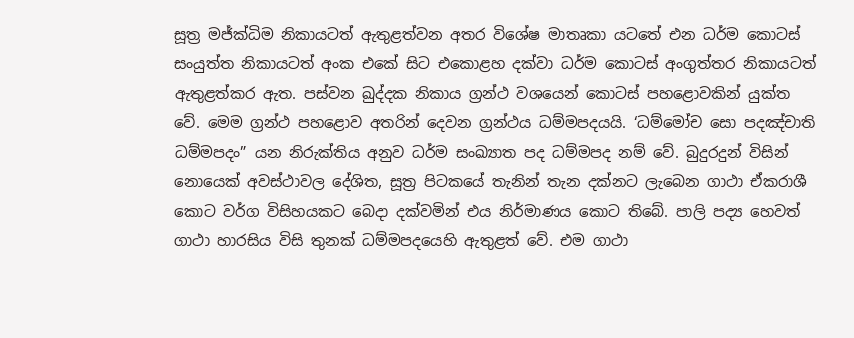සූත්‍ර මජ්ක්‍ධිම නිකායටත් ඇතුළත්වන අතර විශේෂ මාතෘකා යටතේ එන ධර්ම කොටස් සංයුත්ත නිකායටත් අංක එකේ සිට එකොළහ දක්වා ධර්ම කොටස් අංගුත්තර නිකායටත් ඇතුළත්කර ඇත. පස්වන ඛුද්දක නිකාය ග්‍රන්ථ වශයෙන් කොටස් පහළොවකින් යුක්ත වේ. මෙම ග්‍රන්ථ පහළොව අතරින් දෙවන ග්‍රන්ථය ධම්මපදයයි. ‘ධම්මෝච සො පදඤ්චාති ධම්මපදං” යන නිරුක්තිය අනුව ධර්ම සංඛ්‍යාත පද ධම්මපද නම් වේ. බුදුරදුන් විසින් නොයෙක් අවස්ථාවල දේශිත, සූත්‍ර පිටකයේ තැනින් තැන දක්නට ලැබෙන ගාථා ඒකරාශී කොට වර්ග විසිහයකට බෙදා දක්වමින් එය නිර්මාණය කොට තිබේ. පාලි පද්‍ය හෙවත් ගාථා හාරසිය විසි තුනක් ධම්මපදයෙහි ඇතුළත් වේ. එම ගාථා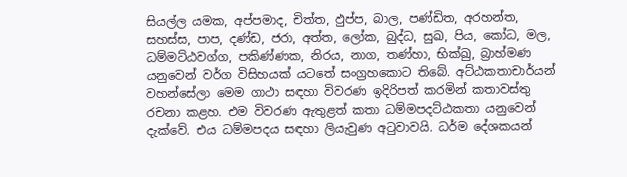සියල්ල යමක, අප්පමාද, චිත්ත, ඵුප්ප, බාල, පණ්ඩිත, අරහන්ත, සහස්ස, පාප, දණ්ඩ, ජරා, අත්ත, ලෝක, බුද්ධ, සුඛ, පිය, කෝධ, මල, ධම්මට්ඨවග්ග, පකිණ්ණක, නිරය, නාග, තණ්හා, භික්ඛු, බ්‍රාහ්මණ යනුවෙන් වර්ග විසිහයක් යටතේ සංග්‍රහකොට තිබේ. අට්ඨකතාචාර්යන් වහන්සේලා මෙම ගාථා සඳහා විවරණ ඉදිරිපත් කරමින් කතාවස්තු රචනා කළහ. එම විවරණ ඇතුළත් කතා ධම්මපදට්ඨකතා යනුවෙන් දැක්වේ. එය ධම්මපදය සඳහා ලියැවුණ අටුවාවයි. ධර්ම දේශකයන්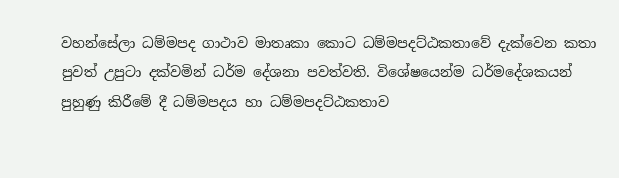වහන්සේලා ධම්මපද ගාථාව මාතෘකා කොට ධම්මපදට්ඨකතාවේ දැක්වෙන කතා පුවත් උපුටා දක්වමින් ධර්ම දේශනා පවත්වති. විශේෂයෙන්ම ධර්මදේශකයන් පුහුණු කිරීමේ දී ධම්මපදය හා ධම්මපදට්ඨකතාව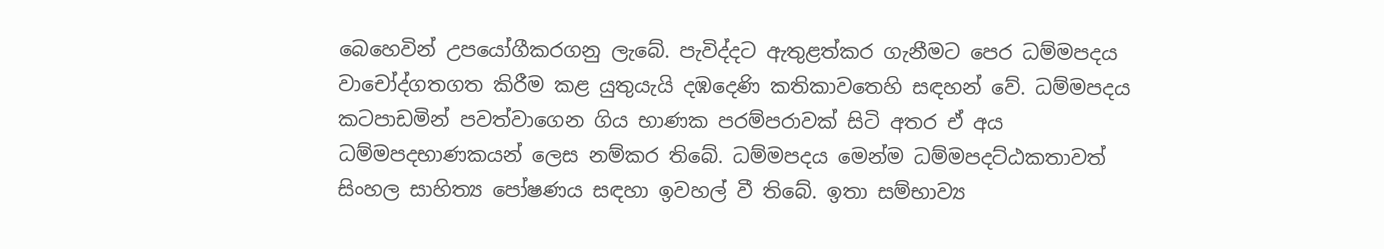බෙහෙවින් උපයෝගීකරගනු ලැබේ. පැවිද්දට ඇතුළත්කර ගැනීමට පෙර ධම්මපදය වාචෝද්ගතගත කිරීම කළ යුතුයැයි දඹදෙණි කතිකාවතෙහි සඳහන් වේ. ධම්මපදය කටපාඩමින් පවත්වාගෙන ගිය භාණක පරම්පරාවක් සිටි අතර ඒ අය ධම්මපදභාණකයන් ලෙස නම්කර තිබේ. ධම්මපදය මෙන්ම ධම්මපදට්ඨකතාවත් සිංහල සාහිත්‍ය පෝෂණය සඳහා ඉවහල් වී තිබේ. ඉතා සම්භාව්‍ය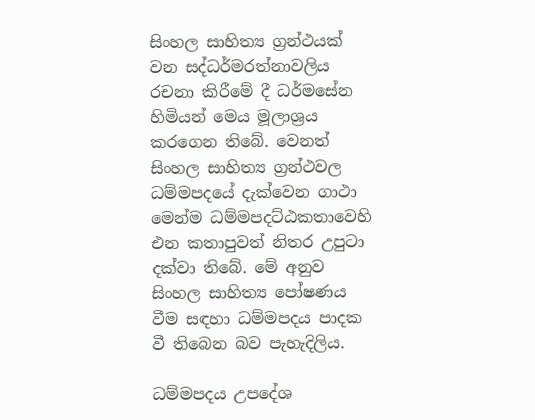සිංහල සාහිත්‍ය ග්‍රන්ථයක් වන සද්ධර්මරත්නාවලිය රචනා කිරීමේ දී ධර්මසේන හිමියන් මෙය මූලාශ්‍රය කරගෙන තිබේ. වෙනත් සිංහල සාහිත්‍ය ග්‍රන්ථවල ධම්මපදයේ දැක්වෙන ගාථා මෙන්ම ධම්මපදට්ඨකතාවෙහි එන කතාපුවත් නිතර උපුටා දක්වා තිබේ. මේ අනුව සිංහල සාහිත්‍ය පෝෂණය වීම සඳහා ධම්මපදය පාදක වී තිබෙන බව පැහැදිලිය.

ධම්මපදය උපදේශ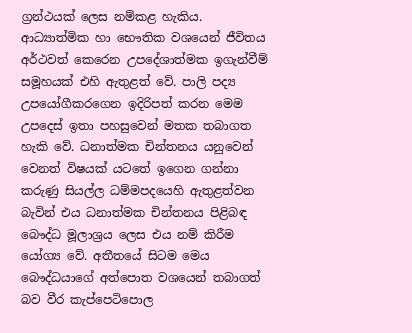ග්‍රන්ථයක් ලෙස නම්කළ හැකිය. ආධ්‍යාත්මික හා භෞතික වශයෙන් ජීවිතය අර්ථවත් කෙරෙන උපදේශාත්මක ඉගැන්වීම් සමූහයක් එහි ඇතුළත් වේ. පාලි පද්‍ය උපයෝගීකරගෙන ඉදිරිපත් කරන මෙම උපදෙස් ඉතා පහසුවෙන් මතක තබාගත හැකි වේ. ධනාත්මක චින්තනය යනුවෙන් වෙනත් විෂයක් යටතේ ඉගෙන ගන්නා කරුණු සියල්ල ධම්මපදයෙහි ඇතුළත්වන බැවින් එය ධනාත්මක චින්තනය පිළිබඳ බෞද්ධ මූලාශ්‍රය ලෙස එය නම් කිරීම යෝග්‍ය වේ. අතීතයේ සිටම මෙය බෞද්ධයාගේ අත්පොත වශයෙන් තබාගත් බව වීර කැප්පෙටිපොල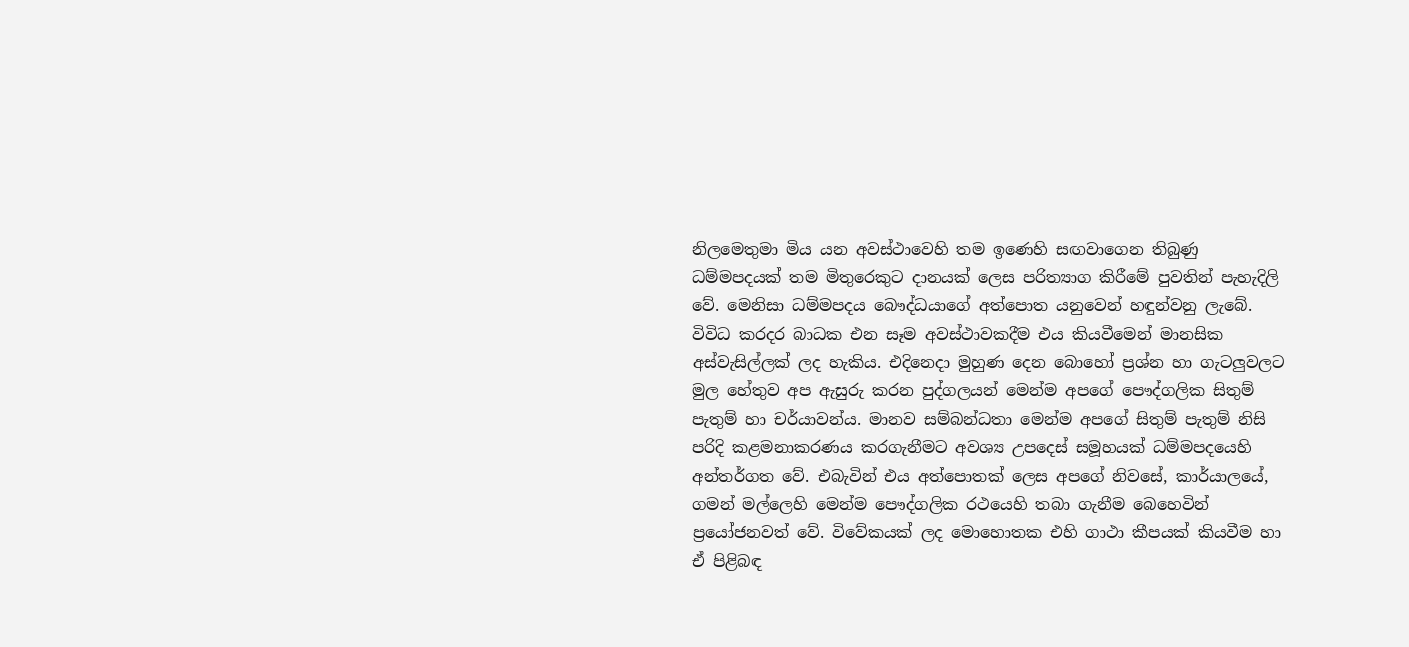නිලමෙතුමා මිය යන අවස්ථාවෙහි තම ඉණෙහි සඟවාගෙන තිබුණු ධම්මපදයක් තම මිතුරෙකුට දානයක් ලෙස පරිත්‍යාග කිරීමේ පුවතින් පැහැදිලි වේ. මෙනිසා ධම්මපදය බෞද්ධයාගේ අත්පොත යනුවෙන් හඳුන්වනු ලැබේ. විවිධ කරදර බාධක එන සෑම අවස්ථාවකදීම එය කියවීමෙන් මානසික අස්වැසිල්ලක් ලද හැකිය. එදිනෙදා මුහුණ දෙන බොහෝ ප්‍රශ්න හා ගැටලුවලට මුල හේතුව අප ඇසුරු කරන පුද්ගලයන් මෙන්ම අපගේ පෞද්ගලික සිතුම් පැතුම් හා චර්යාවන්ය. මානව සම්බන්ධතා මෙන්ම අපගේ සිතුම් පැතුම් නිසි පරිදි කළමනාකරණය කරගැනීමට අවශ්‍ය උපදෙස් සමූහයක් ධම්මපදයෙහි අන්තර්ගත වේ. එබැවින් එය අත්පොතක් ලෙස අපගේ නිවසේ, කාර්යාලයේ, ගමන් මල්ලෙහි මෙන්ම පෞද්ගලික රථයෙහි තබා ගැනීම බෙහෙවින් ප්‍රයෝජනවත් වේ. විවේකයක් ලද මොහොතක එහි ගාථා කීපයක් කියවීම හා ඒ පිළිබඳ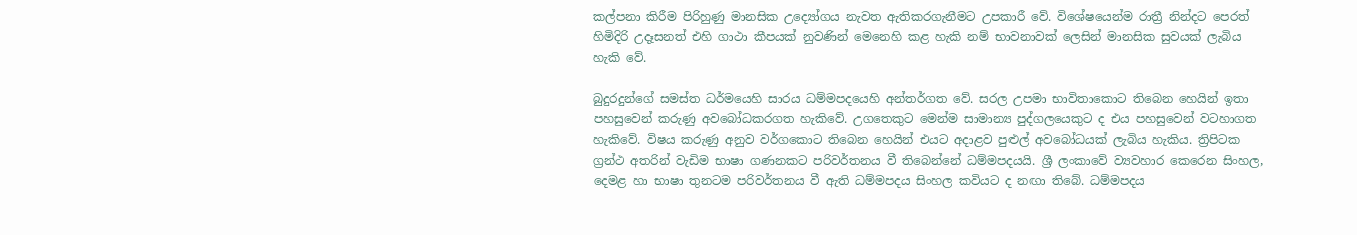කල්පනා කිරීම පිරිහුණු මානසික උද්‍යෝගය නැවත ඇතිකරගැනීමට උපකාරී වේ. විශේෂයෙන්ම රාත්‍රී නින්දට පෙරත් හිමිදිරි උදෑසනත් එහි ගාථා කීපයක් නුවණින් මෙනෙහි කළ හැකි නම් භාවනාවක් ලෙසින් මානසික සුවයක් ලැබිය හැකි වේ.

බුදුරදුන්ගේ සමස්ත ධර්මයෙහි සාරය ධම්මපදයෙහි අන්තර්ගත වේ. සරල උපමා භාවිතාකොට තිබෙන හෙයින් ඉතා පහසුවෙන් කරුණු අවබෝධකරගත හැකිවේ. උගතෙකුට මෙන්ම සාමාන්‍ය පුද්ගලයෙකුට ද එය පහසුවෙන් වටහාගත හැකිවේ. විෂය කරුණු අනුව වර්ගකොට තිබෙන හෙයින් එයට අදාළව පුළුල් අවබෝධයක් ලැබිය හැකිය. ත්‍රිපිටක ග්‍රන්ථ අතරින් වැඩිම භාෂා ගණනකට පරිවර්තනය වී තිබෙන්නේ ධම්මපදයයි. ශ්‍රී ලංකාවේ ව්‍යවහාර කෙරෙන සිංහල, දෙමළ හා භාෂා තුනටම පරිවර්තනය වී ඇති ධම්මපදය සිංහල කවියට ද නඟා තිබේ. ධම්මපදය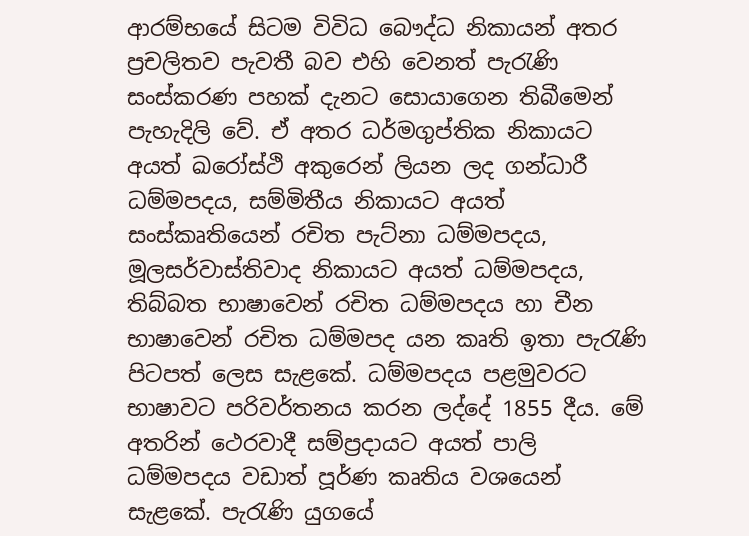ආරම්භයේ සිටම විවිධ බෞද්ධ නිකායන් අතර ප්‍රචලිතව පැවතී බව එහි වෙනත් පැරැණි සංස්කරණ පහක් දැනට සොයාගෙන තිබීමෙන් පැහැදිලි වේ. ඒ අතර ධර්මගුප්තික නිකායට අයත් ඛරෝස්ථි අකුරෙන් ලියන ලද ගන්ධාරී ධම්මපදය, සම්මිතීය නිකායට අයත් සංස්කෘතියෙන් රචිත පැට්නා ධම්මපදය, මූලසර්වාස්තිවාද නිකායට අයත් ධම්මපදය, තිබ්බත භාෂාවෙන් රචිත ධම්මපදය හා චීන භාෂාවෙන් රචිත ධම්මපද යන කෘති ඉතා පැරැණි පිටපත් ලෙස සැළකේ. ධම්මපදය පළමුවරට භාෂාවට පරිවර්තනය කරන ලද්දේ 1855 දීය. මේ අතරින් ථෙරවාදී සම්ප්‍රදායට අයත් පාලි ධම්මපදය වඩාත් පූර්ණ කෘතිය වශයෙන් සැළකේ. පැරැණි යුගයේ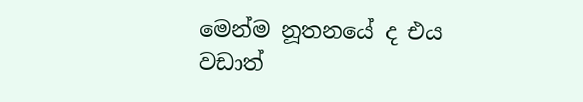මෙන්ම නූතනයේ ද එය වඩාත්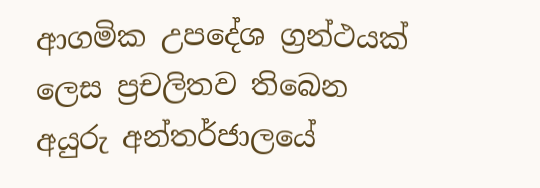ආගමික උපදේශ ග්‍රන්ථයක් ලෙස ප්‍රචලිතව තිබෙන අයුරු අන්තර්ජාලයේ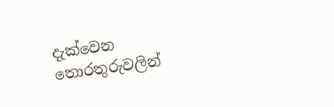දැක්වෙන තොරතුරුවලින්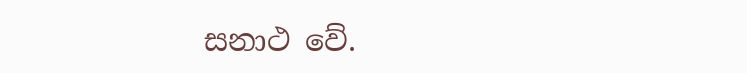සනාථ වේ.